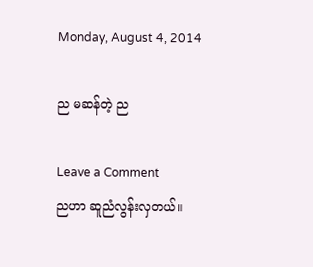Monday, August 4, 2014

ည မဆန်တဲ့ ည

Leave a Comment
ညဟာ ဆူညံလွန်းလှတယ်။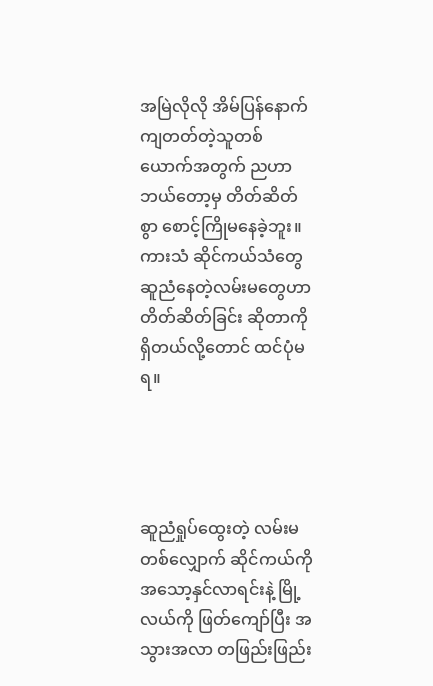အမြဲလိုလို အိမ်ပြန်နောက်ကျတတ်တဲ့သူတစ်ယောက်အတွက် ညဟာ ဘယ်တော့မှ တိတ်ဆိတ်စွာ စောင့်ကြိုမနေခဲ့ဘူး။
ကားသံ ဆိုင်ကယ်သံတွေ ဆူညံနေတဲ့လမ်းမတွေဟာ တိတ်ဆိတ်ခြင်း ဆိုတာကို ရှိတယ်လို့တောင် ထင်ပုံမရ။




ဆူညံရှုပ်ထွေးတဲ့ လမ်းမတစ်လျှောက် ဆိုင်ကယ်ကို အသော့နှင်လာရင်းနဲ့ မြို့လယ်ကို ဖြတ်ကျော်ပြီး အသွားအလာ တဖြည်းဖြည်း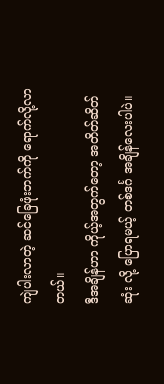ကျဲပါးလာတဲ့ ဆင်ခြေဖုံးဘက်ကို ရောက်လို့လာတယ်။
ဒီအချိန်ဟာ ကိုယ့်အတွက်တော့ အတိတ်ဆိတ်ဆုံး လို့ ပြောရမယ့် တစ်ဒင်္ဂ အချိန်လေးပါပဲ။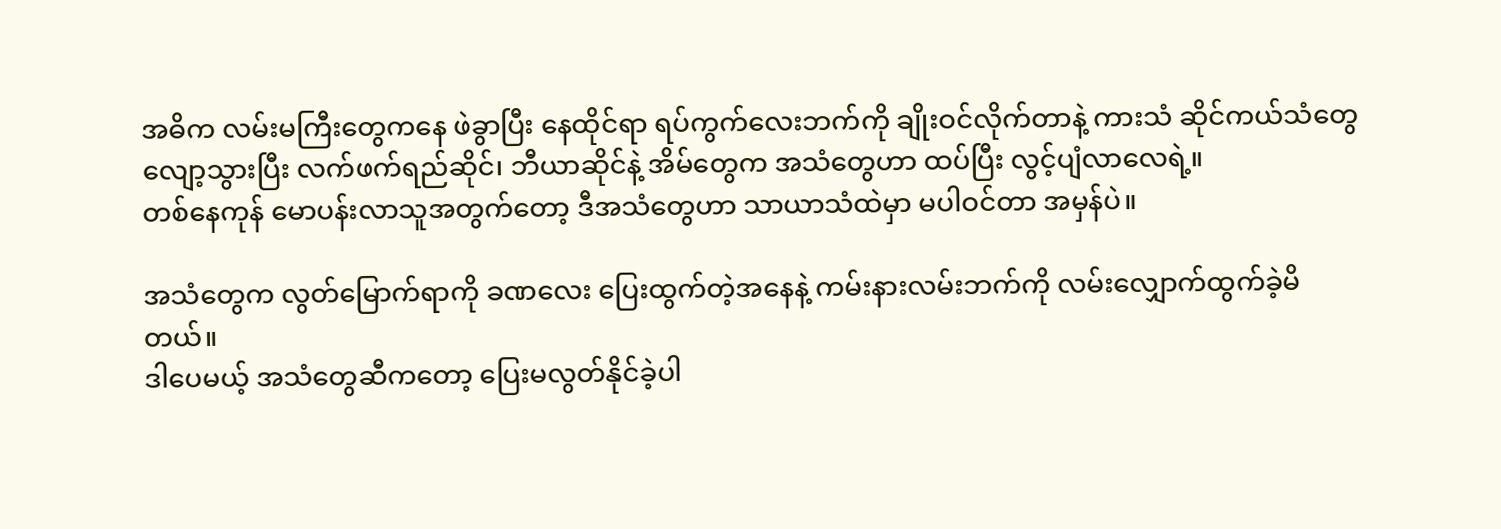အဓိက လမ်းမကြီးတွေကနေ ဖဲခွာပြီး နေထိုင်ရာ ရပ်ကွက်လေးဘက်ကို ချိုးဝင်လိုက်တာနဲ့ ကားသံ ဆိုင်ကယ်သံတွေ လျော့သွားပြီး လက်ဖက်ရည်ဆိုင်၊ ဘီယာဆိုင်နဲ့ အိမ်တွေက အသံတွေဟာ ထပ်ပြီး လွင့်ပျံလာလေရဲ့။
တစ်နေကုန် မောပန်းလာသူအတွက်တော့ ဒီအသံတွေဟာ သာယာသံထဲမှာ မပါဝင်တာ အမှန်ပဲ။

အသံတွေက လွတ်မြောက်ရာကို ခဏလေး ပြေးထွက်တဲ့အနေနဲ့ ကမ်းနားလမ်းဘက်ကို လမ်းလျှောက်ထွက်ခဲ့မိတယ်။
ဒါပေမယ့် အသံတွေဆီကတော့ ပြေးမလွတ်နိုင်ခဲ့ပါ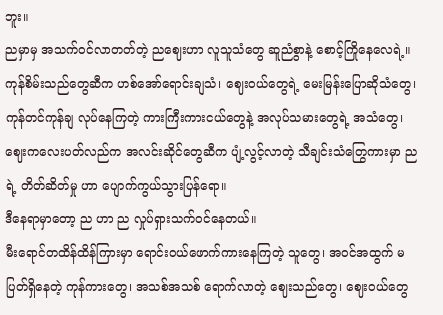ဘူး။
ညမှာမှ အသက်ဝင်လာတတ်တဲ့ ညဈေးဟာ လူသူသံတွေ ဆူညံစွာနဲ့ စောင့်ကြိုနေလေရဲ့။
ကုန်စိမ်းသည်တွေဆီက ဟစ်အော်ရောင်းချသံ၊ ဈေးဝယ်တွေရဲ့ မေးမြန်းပြောဆိုသံတွေ၊ ကုန်တင်ကုန်ချ လုပ်နေကြတဲ့ ကားကြီးကားငယ်တွေနဲ့ အလုပ်သမားတွေရဲ့ အသံတွေ၊ ဈေးကလေးပတ်လည်က အလင်းဆိုင်တွေဆီက ပျံ့လွင့်လာတဲ့ သီချင်းသံတြွေကားမှာ ည ရဲ့ တိတ်ဆိတ်မှု ဟာ ပျောက်ကွယ်သွားပြန်ရော။
ဒီနေရာမှာတော့ ည ဟာ ည လှုပ်ရှားသက်ဝင်နေတယ်။
မီးရောင်တထိန်ထိန်ကြားမှာ ရောင်းဝယ်ဖောက်ကားနေကြတဲ့ သူတွေ၊ အဝင်အထွက် မပြတ်ရှိနေတဲ့ ကုန်ကားတွေ၊ အသစ်အသစ် ရောက်လာတဲ့ ဈေးသည်တွေ၊ ဈေးဝယ်တွေ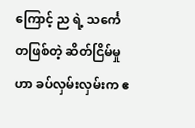ကြောင့် ည ရဲ့ သင်္ကေတဖြစ်တဲ့ ဆိတ်ငြိမ်မှု ဟာ ခပ်လှမ်းလှမ်းက ဧ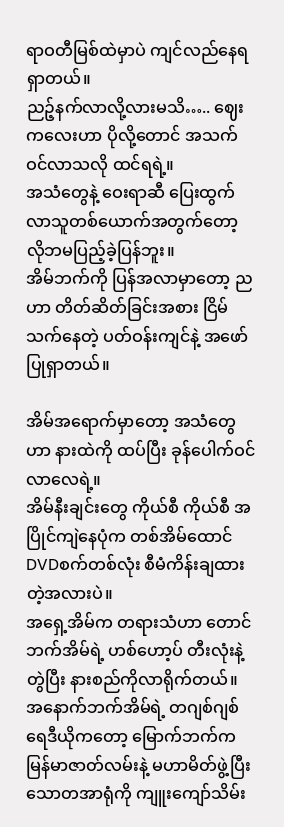ရာဝတီမြစ်ထဲမှာပဲ ကျင်လည်နေရရှာတယ်။
ညဉ့်နက်လာလို့လားမသိ….. ဈေးကလေးဟာ ပိုလို့တောင် အသက်ဝင်လာသလို ထင်ရရဲ့။
အသံတွေနဲ့ ဝေးရာဆီ ပြေးထွက်လာသူတစ်ယောက်အတွက်တော့ လိုဘမပြည့်ခဲ့ပြန်ဘူး။
အိမ်ဘက်ကို ပြန်အလာမှာတော့ ည ဟာ တိတ်ဆိတ်ခြင်းအစား ငြိမ်သက်နေတဲ့ ပတ်ဝန်းကျင်နဲ့ အဖော်ပြုရှာတယ်။

အိမ်အရောက်မှာတော့ အသံတွေဟာ နားထဲကို ထပ်ပြီး ခုန်ပေါက်ဝင်လာလေရဲ့။
အိမ်နီးချင်းတွေ ကိုယ်စီ ကိုယ်စီ အပြိုင်ကျဲနေပုံက တစ်အိမ်ထောင် DVDစက်တစ်လုံး စီမံကိန်းချထားတဲ့အလားပဲ။
အရှေ့အိမ်က တရားသံဟာ တောင်ဘက်အိမ်ရဲ့ ဟစ်ဟော့ပ် တီးလုံးနဲ့တွဲပြီး နားစည်ကိုလာရိုက်တယ်။
အနောက်ဘက်အိမ်ရဲ့ တဂျစ်ဂျစ် ရေဒီယိုကတော့ မြောက်ဘက်က မြန်မာဇာတ်လမ်းနဲ့ မဟာမိတ်ဖွဲ့ပြီး သောတအာရုံကို ကျူးကျော်သိမ်း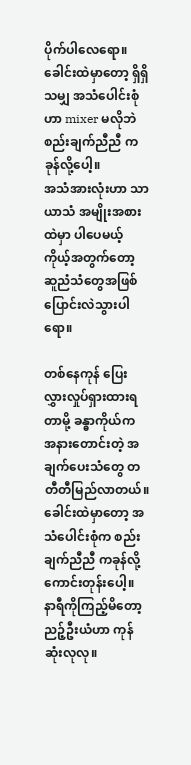ပိုက်ပါလေရော။
ခေါင်းထဲမှာတော့ ရှိရှိသမျှ အသံပေါင်းစုံဟာ mixer မလိုဘဲ စည်းချက်ညီညီ ကခုန်လို့ပေါ့။
အသံအားလုံးဟာ သာယာသံ အမျိုးအစားထဲမှာ ပါပေမယ့် ကိုယ့်အတွက်တော့ ဆူညံသံတွေအဖြစ် ပြောင်းလဲသွားပါရော။

တစ်နေကုန် ပြေးလွှားလှုပ်ရှားထားရတာမို့ ခန္ဓာကိုယ်က အနားတောင်းတဲ့ အချက်ပေးသံတွေ တတီတီမြည်လာတယ်။
ခေါင်းထဲမှာတော့ အသံပေါင်းစုံက စည်းချက်ညီညီ ကခုန်လို့ကောင်းတုန်းပေါ့။
နာရီကိုကြည့်မိတော့ ညဉ့်ဦးယံဟာ ကုန်ဆုံးလုလု။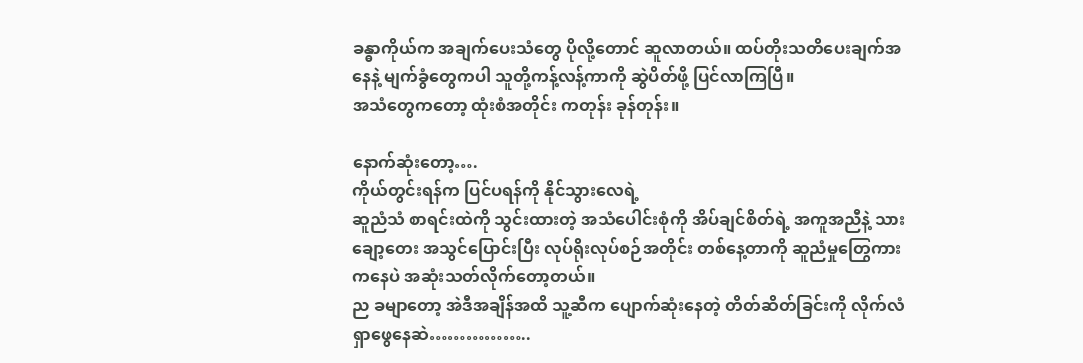ခန္ဓာကိုယ်က အချက်ပေးသံတွေ ပိုလို့တောင် ဆူလာတယ်။ ထပ်တိုးသတိပေးချက်အနေနဲ့ မျက်ခွံတွေကပါ သူတို့ကန့်လန့်ကာကို ဆွဲပိတ်ဖို့ ပြင်လာကြပြီ။
အသံတွေကတော့ ထုံးစံအတိုင်း ကတုန်း ခုန်တုန်း။

နောက်ဆုံးတော့….
ကိုယ်တွင်းရန်က ပြင်ပရန်ကို နိုင်သွားလေရဲ့
ဆူညံသံ စာရင်းထဲကို သွင်းထားတဲ့ အသံပေါင်းစုံကို အိပ်ချင်စိတ်ရဲ့ အကူအညီနဲ့ သားချော့တေး အသွင်ပြောင်းပြီး လုပ်ရိုးလုပ်စဉ်အတိုင်း တစ်နေ့တာကို ဆူညံမှုတြွေကားကနေပဲ အဆုံးသတ်လိုက်တော့တယ်။
ည ခမျာတော့ အဲဒီအချိန်အထိ သူ့ဆီက ပျောက်ဆုံးနေတဲ့ တိတ်ဆိတ်ခြင်းကို လိုက်လံ ရှာဖွေနေဆဲ……………..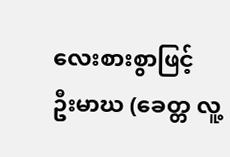လေးစားစွာဖြင့်
ဦးမာဃ (ခေတ္တ လူ့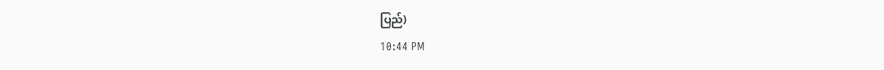ပြည်)
10:44 PM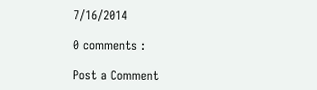7/16/2014

0 comments :

Post a Comment